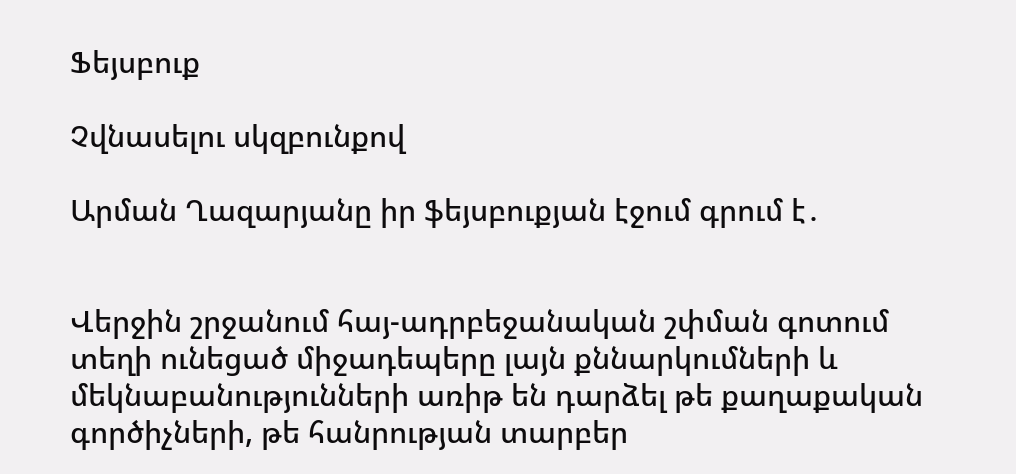Ֆեյսբուք

Չվնասելու սկզբունքով

Արման Ղազարյանը իր ֆեյսբուքյան էջում գրում է․


Վերջին շրջանում հայ-ադրբեջանական շփման գոտում տեղի ունեցած միջադեպերը լայն քննարկումների և մեկնաբանությունների առիթ են դարձել թե քաղաքական գործիչների, թե հանրության տարբեր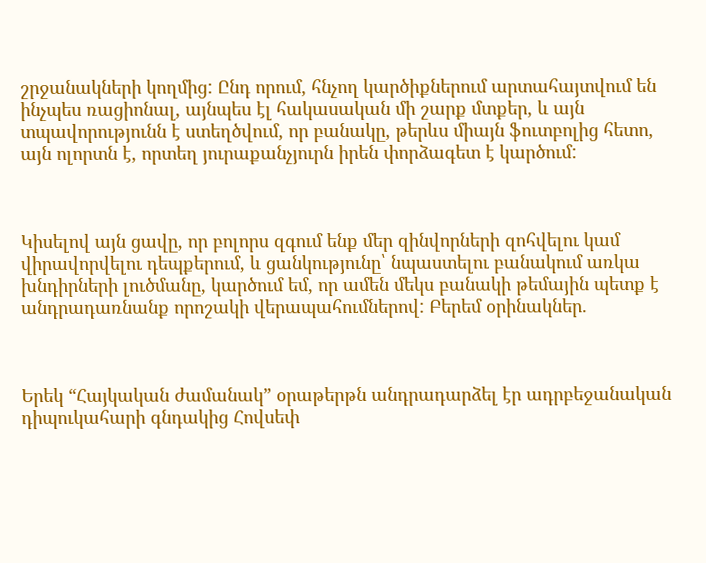շրջանակների կողմից: Ընդ որում, հնչող կարծիքներում արտահայտվում են ինչպես ռացիոնալ, այնպես էլ հակասական մի շարք մտքեր, և այն տպավորությունն է ստեղծվում, որ բանակը, թերևս միայն ֆուտբոլից հետո, այն ոլորտն է, որտեղ յուրաքանչյուրն իրեն փորձագետ է կարծում:



Կիսելով այն ցավը, որ բոլորս զգում ենք մեր զինվորների զոհվելու կամ վիրավորվելու դեպքերում, և ցանկությունը՝ նպաստելու բանակում առկա խնդիրների լուծմանը, կարծում եմ, որ ամեն մեկս բանակի թեմային պետք է անդրադառնանք որոշակի վերապահումներով: Բերեմ օրինակներ.



Երեկ “Հայկական ժամանակ” օրաթերթն անդրադարձել էր ադրբեջանական դիպուկահարի գնդակից Հովսեփ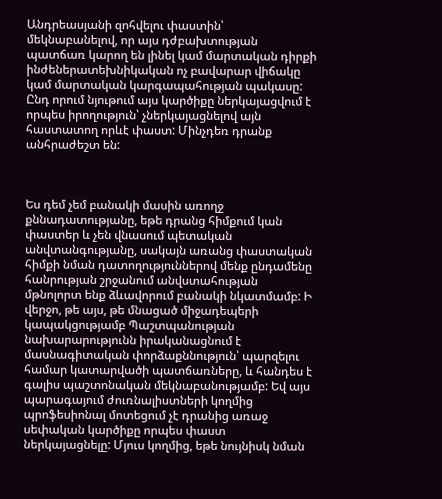Անդրեասյանի զոհվելու փաստին՝ մեկնաբանելով, որ այս դժբախտության պատճառ կարող են լինել կամ մարտական դիրքի ինժեներատեխնիկական ոչ բավարար վիճակը կամ մարտական կարգապահության պակասը: Ընդ որում նյութում այս կարծիքը ներկայացվում է որպես իրողություն՝ չներկայացնելով այն հաստատող որևէ փաստ: Մինչդեռ դրանք անհրաժեշտ են:



Ես դեմ չեմ բանակի մասին առողջ քննադատությանը, եթե դրանց հիմքում կան փաստեր և չեն վնասում պետական անվտանգությանը, սակայն առանց փաստական հիմքի նման դատողություններով մենք ընդամենը հանրության շրջանում անվստահության մթնոլորտ ենք ձևավորում բանակի նկատմամբ: Ի վերջո, թե այս, թե մնացած միջադեպերի կապակցությամբ Պաշտպանության նախարարությունն իրականացնում է մասնագիտական փորձաքննություն՝ պարզելու համար կատարվածի պատճառները, և հանդես է գալիս պաշտոնական մեկնաբանությամբ: Եվ այս պարագայում ժուռնալիստների կողմից պրոֆեսիոնալ մոտեցում չէ դրանից առաջ սեփական կարծիքը որպես փաստ ներկայացնելը: Մյուս կողմից, եթե նույնիսկ նման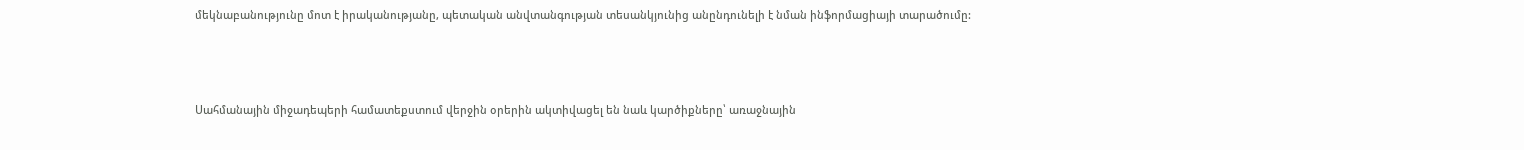մեկնաբանությունը մոտ է իրականությանը, պետական անվտանգության տեսանկյունից անընդունելի է նման ինֆորմացիայի տարածումը:



Սահմանային միջադեպերի համատեքստում վերջին օրերին ակտիվացել են նաև կարծիքները՝ առաջնային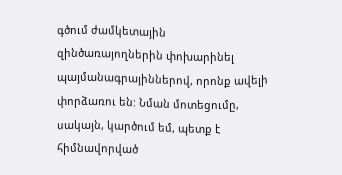գծում ժամկետային զինծառայողներին փոխարինել պայմանագրայիններով, որոնք ավելի փորձառու են: Նման մոտեցումը, սակայն, կարծում եմ, պետք է հիմնավորված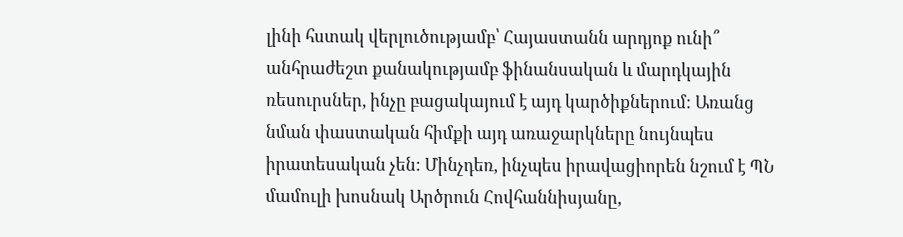լինի հստակ վերլուծությամբ՝ Հայաստանն արդյոք ունի՞ անհրաժեշտ քանակությամբ ֆինանսական և մարդկային ռեսուրսներ, ինչը բացակայում է այդ կարծիքներում: Առանց նման փաստական հիմքի այդ առաջարկները նույնպես իրատեսական չեն: Մինչդեռ, ինչպես իրավացիորեն նշում է ՊՆ մամուլի խոսնակ Արծրուն Հովհաննիսյանը,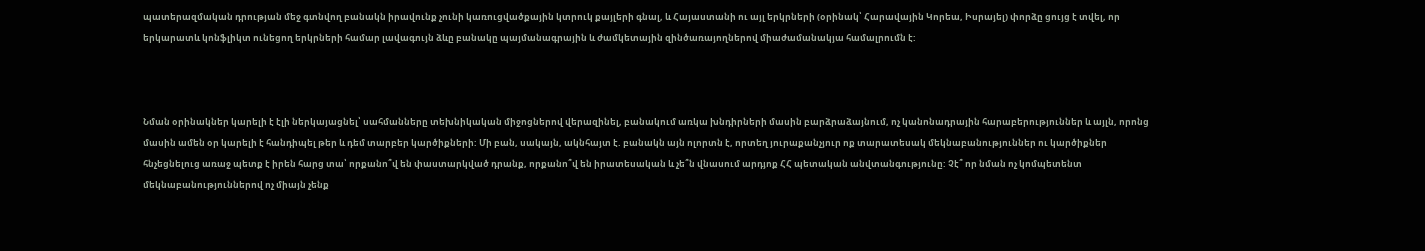պատերազմական դրության մեջ գտնվող բանակն իրավունք չունի կառուցվածքային կտրուկ քայլերի գնալ, և Հայաստանի ու այլ երկրների (օրինակ՝ Հարավային Կորեա, Իսրայել) փորձը ցույց է տվել, որ երկարատև կոնֆլիկտ ունեցող երկրների համար լավագույն ձևը բանակը պայմանագրային և ժամկետային զինծառայողներով միաժամանակյա համալրումն է:



Նման օրինակներ կարելի է էլի ներկայացնել՝ սահմանները տեխնիկական միջոցներով վերազինել, բանակում առկա խնդիրների մասին բարձրաձայնում, ոչ կանոնադրային հարաբերություններ և այլն, որոնց մասին ամեն օր կարելի է հանդիպել թեր և դեմ տարբեր կարծիքների: Մի բան, սակայն, ակնհայտ է. բանակն այն ոլորտն է, որտեղ յուրաքանչյուր ոք տարատեսակ մեկնաբանություններ ու կարծիքներ հնչեցնելուց առաջ պետք է իրեն հարց տա՝ որքանո՞վ են փաստարկված դրանք, որքանո՞վ են իրատեսական և չե՞ն վնասում արդյոք ՀՀ պետական անվտանգությունը: Չէ՞ որ նման ոչ կոմպետենտ մեկնաբանություններով ոչ միայն չենք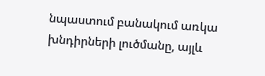նպաստում բանակում առկա խնդիրների լուծմանը, այլև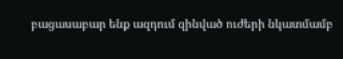բացասաբար ենք ազդում զինված ուժերի նկատմամբ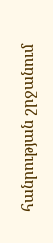հանրության շրջանում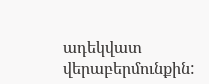ադեկվատ վերաբերմունքին: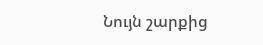Նույն շարքից